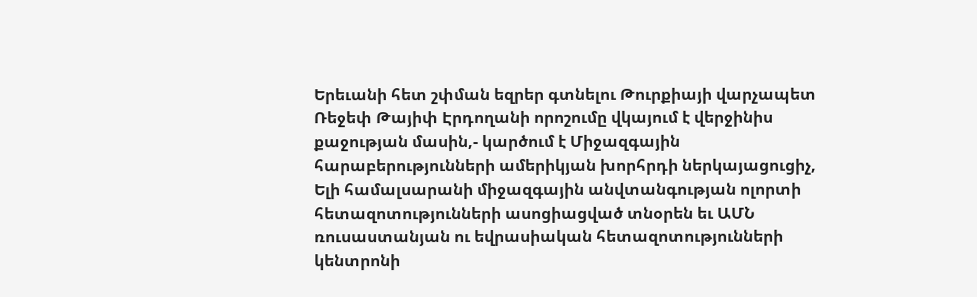Երեւանի հետ շփման եզրեր գտնելու Թուրքիայի վարչապետ Ռեջեփ Թայիփ Էրդողանի որոշումը վկայում է վերջինիս քաջության մասին,- կարծում է Միջազգային հարաբերությունների ամերիկյան խորհրդի ներկայացուցիչ, Ելի համալսարանի միջազգային անվտանգության ոլորտի հետազոտությունների ասոցիացված տնօրեն եւ ԱՄՆ ռուսաստանյան ու եվրասիական հետազոտությունների կենտրոնի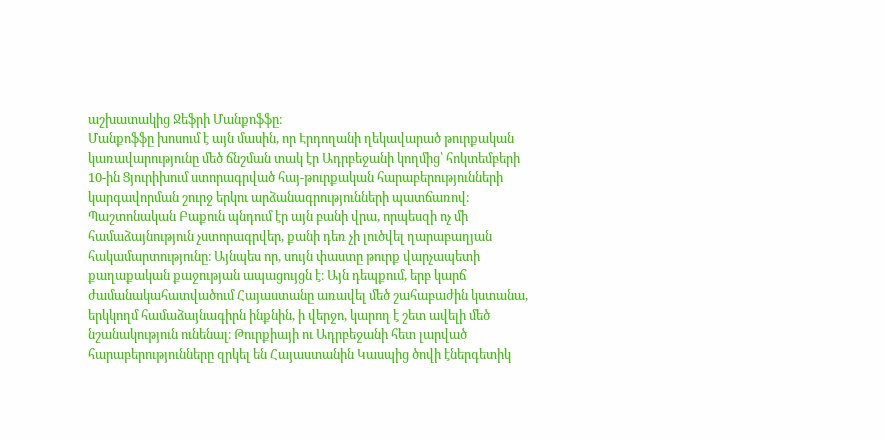աշխատակից Ջեֆրի Մանքոֆֆը։
Մանքոֆֆը խոսում է այն մասին, որ Էրդողանի ղեկավարած թուրքական կառավարությունը մեծ ճնշման տակ էր Ադրբեջանի կողմից՝ հոկտեմբերի 10-ին Ցյուրիխում ստորագրված հայ-թուրքական հարաբերությունների կարգավորման շուրջ երկու արձանագրությունների պատճառով։ Պաշտոնական Բաքուն պնդում էր այն բանի վրա, որպեսզի ոչ մի համաձայնություն չստորագրվեր, քանի դեռ չի լուծվել ղարաբաղյան հակամարտությունը։ Այնպես որ, սույն փաստը թուրք վարչապետի քաղաքական քաջության ապացույցն է։ Այն դեպքում, երբ կարճ ժամանակահատվածում Հայաստանը առավել մեծ շահաբաժին կստանա, երկկողմ համաձայնագիրն ինքնին, ի վերջո, կարող է շետ ավելի մեծ նշանակություն ունենալ։ Թուրքիայի ու Ադրբեջանի հետ լարված հարաբերությունները զրկել են Հայաստանին Կասպից ծովի էներգետիկ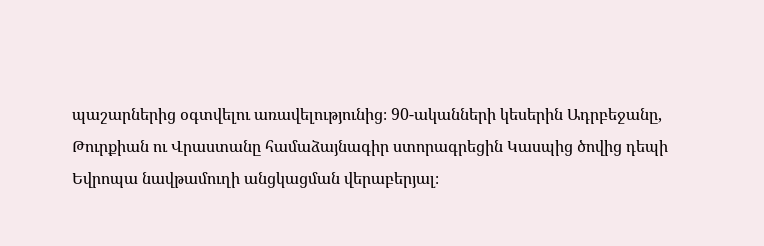պաշարներից օգտվելու առավելությունից։ 90-ականների կեսերին Ադրբեջանը, Թուրքիան ու Վրաստանը համաձայնագիր ստորագրեցին Կասպից ծովից դեպի Եվրոպա նավթամուղի անցկացման վերաբերյալ։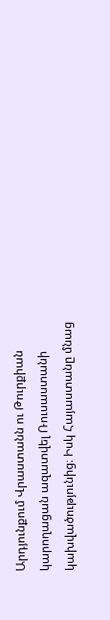Արդյունքում Վրաստանն ու Թուրքիան կարողացան ազատվել Ռուսաստանի կախվածությունից։ Իսկ Հայաստանը մնաց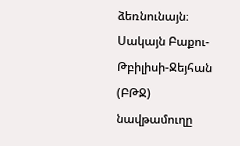ձեռնունայն։
Սակայն Բաքու-Թբիլիսի-Ջեյհան (ԲԹՋ) նավթամուղը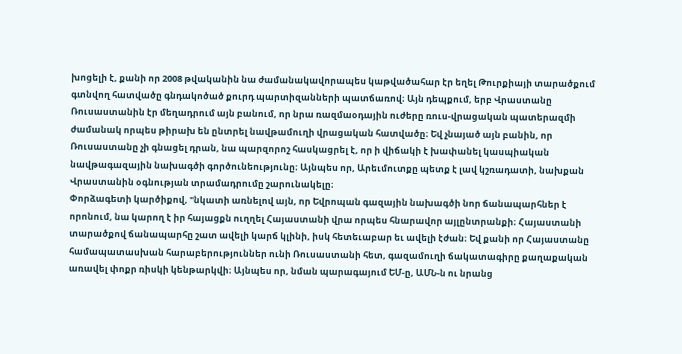խոցելի է, քանի որ 2008 թվականին նա ժամանակավորապես կաթվածահար էր եղել Թուրքիայի տարածքում գտնվող հատվածը գնդակոծած քուրդ պարտիզանների պատճառով։ Այն դեպքում, երբ Վրաստանը Ռուսաստանին էր մեղադրում այն բանում, որ նրա ռազմաօդային ուժերը ռուս-վրացական պատերազմի ժամանակ որպես թիրախ են ընտրել նավթամուղի վրացական հատվածը։ Եվ չնայած այն բանին, որ Ռուսաստանը չի գնացել դրան, նա պարզորոշ հասկացրել է, որ ի վիճակի է խափանել կասպիական նավթագազային նախագծի գործունեությունը։ Այնպես որ, Արեւմուտքը պետք է լավ կշռադատի, նախքան Վրաստանին օգնության տրամադրումը շարունակելը։
Փորձագետի կարծիքով, "նկատի առնելով այն, որ Եվրոպան գազային նախագծի նոր ճանապարհներ է որոնում, նա կարող է իր հայացքն ուղղել Հայաստանի վրա որպես հնարավոր այլընտրանքի։ Հայաստանի տարածքով ճանապարհը շատ ավելի կարճ կլինի, իսկ հետեւաբար եւ ավելի էժան։ Եվ քանի որ Հայաստանը համապատասխան հարաբերություններ ունի Ռուսաստանի հետ, գազամուղի ճակատագիրը քաղաքական առավել փոքր ռիսկի կենթարկվի։ Այնպես որ, նման պարագայում ԵՄ-ը, ԱՄՆ-ն ու նրանց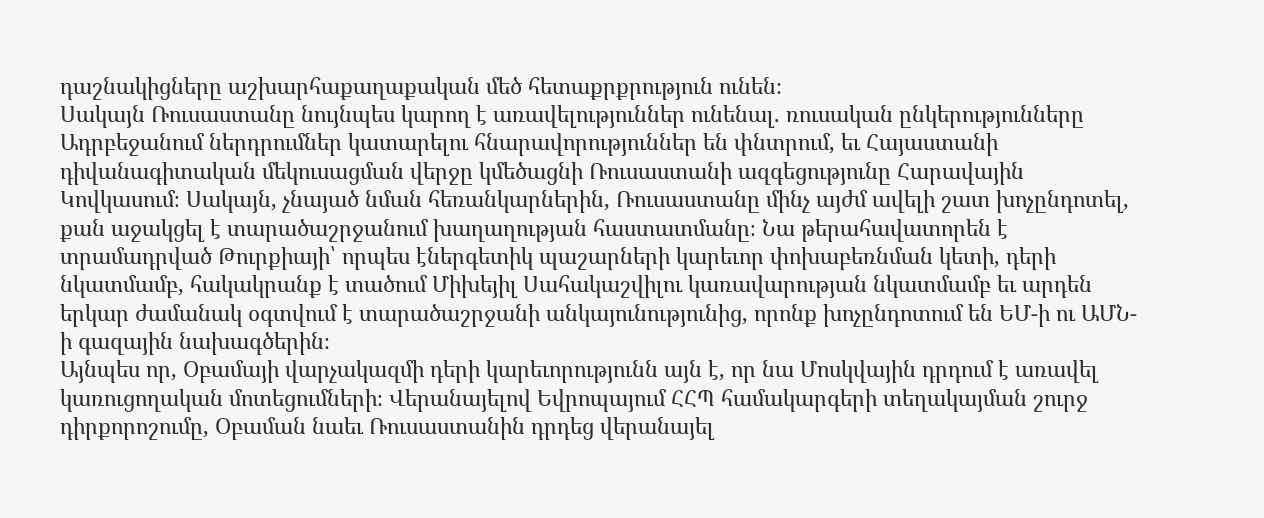դաշնակիցները աշխարհաքաղաքական մեծ հետաքրքրություն ունեն։
Սակայն Ռուսաստանը նույնպես կարող է առավելություններ ունենալ. ռուսական ընկերությունները Ադրբեջանում ներդրումներ կատարելու հնարավորություններ են փնտրում, եւ Հայաստանի դիվանագիտական մեկուսացման վերջը կմեծացնի Ռուսաստանի ազգեցությունը Հարավային Կովկասում։ Սակայն, չնայած նման հեռանկարներին, Ռուսաստանը մինչ այժմ ավելի շատ խոչընդոտել, քան աջակցել է տարածաշրջանում խաղաղության հաստատմանը։ Նա թերահավատորեն է տրամադրված Թուրքիայի՝ որպես էներգետիկ պաշարների կարեւոր փոխաբեռնման կետի, դերի նկատմամբ, հակակրանք է տածում Միխեյիլ Սահակաշվիլու կառավարության նկատմամբ եւ արդեն երկար ժամանակ օգտվում է տարածաշրջանի անկայունությունից, որոնք խոչընդոտում են ԵՄ-ի ու ԱՄՆ-ի գազային նախագծերին։
Այնպես որ, Օբամայի վարչակազմի դերի կարեւորությունն այն է, որ նա Մոսկվային դրդում է առավել կառուցողական մոտեցումների։ Վերանայելով Եվրոպայում ՀՀՊ համակարգերի տեղակայման շուրջ դիրքորոշումը, Օբաման նաեւ Ռուսաստանին դրդեց վերանայել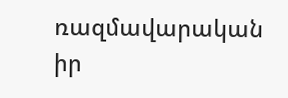ռազմավարական իր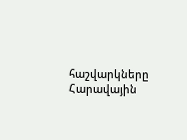հաշվարկները Հարավային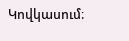Կովկասում։